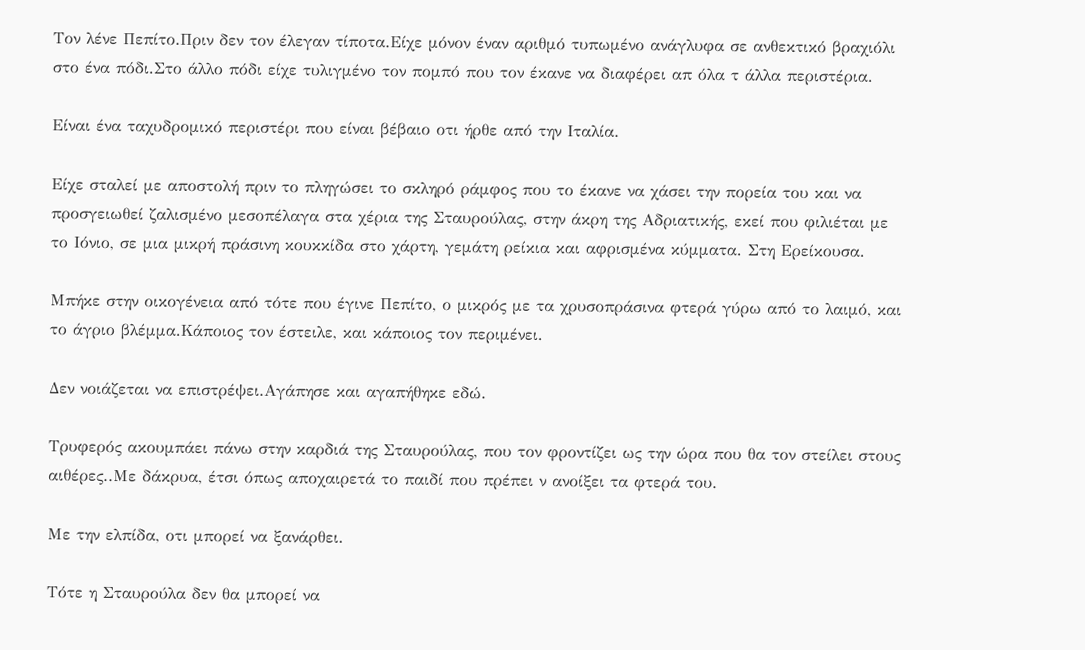Τον λένε Πεπίτο.Πριν δεν τον έλεγαν τίποτα.Είχε μόνον έναν αριθμό τυπωμένο ανάγλυφα σε ανθεκτικό βραχιόλι στο ένα πόδι.Στο άλλο πόδι είχε τυλιγμένο τον πομπό που τον έκανε να διαφέρει απ όλα τ άλλα περιστέρια.

Είναι ένα ταχυδρομικό περιστέρι που είναι βέβαιο οτι ήρθε από την Ιταλία.

Είχε σταλεί με αποστολή πριν το πληγώσει το σκληρό ράμφος που το έκανε να χάσει την πορεία του και να προσγειωθεί ζαλισμένο μεσοπέλαγα στα χέρια της Σταυρούλας, στην άκρη της Αδριατικής, εκεί που φιλιέται με το Ιόνιο, σε μια μικρή πράσινη κουκκίδα στο χάρτη, γεμάτη ρείκια και αφρισμένα κύμματα. Στη Ερείκουσα.

Μπήκε στην οικογένεια από τότε που έγινε Πεπίτο, ο μικρός με τα χρυσοπράσινα φτερά γύρω από το λαιμό, και το άγριο βλέμμα.Κάποιος τον έστειλε, και κάποιος τον περιμένει.

Δεν νοιάζεται να επιστρέψει.Αγάπησε και αγαπήθηκε εδώ.

Τρυφερός ακουμπάει πάνω στην καρδιά της Σταυρούλας, που τον φροντίζει ως την ώρα που θα τον στείλει στους αιθέρες..Με δάκρυα, έτσι όπως αποχαιρετά το παιδί που πρέπει ν ανοίξει τα φτερά του.

Με την ελπίδα, οτι μπορεί να ξανάρθει.

Τότε η Σταυρούλα δεν θα μπορεί να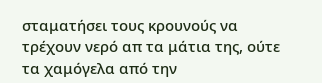σταματήσει τους κρουνούς να τρέχουν νερό απ τα μάτια της, ούτε τα χαμόγελα από την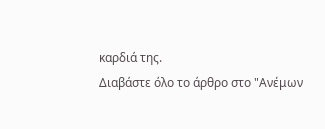καρδιά της.
Διαβάστε όλο το άρθρο στο "Ανέμων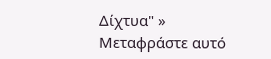Δίχτυα" »
Μεταφράστε αυτό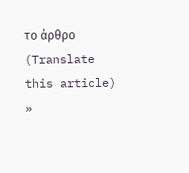το άρθρο (Translate this article) »